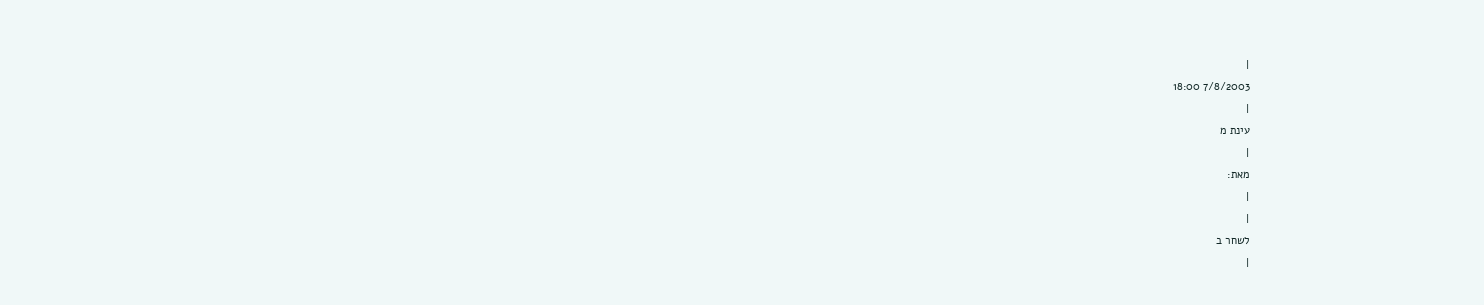|
7/8/2003 18:00
|
עינת מ
|
מאת:
|
|
לשחר ב
|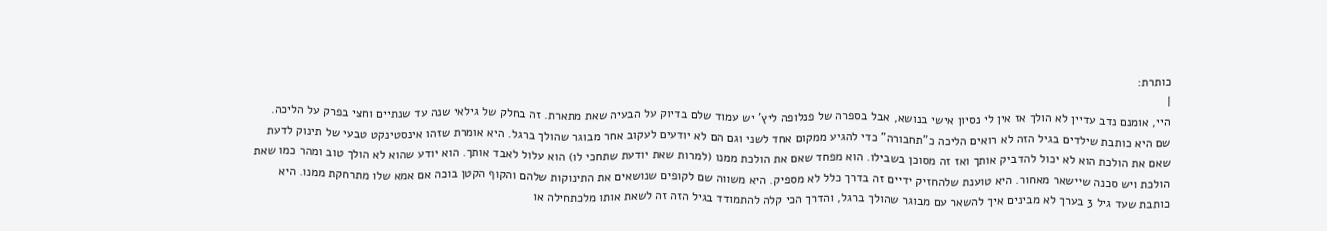כותרת:
|
היי, אומנם נדב עדיין לא הולך אז אין לי נסיון אישי בנושא, אבל בספרה של פנלופה ליץ' יש עמוד שלם בדיוק על הבעיה שאת מתארת. זה בחלק של גילאי שנה עד שנתיים וחצי בפרק על הליכה. שם היא כותבת שילדים בגיל הזה לא רואים הליכה כ"תחבורה" כדי להגיע ממקום אחד לשני וגם הם לא יודעים לעקוב אחר מבוגר שהולך ברגל. היא אומרת שזהו אינסטינקט טבעי של תינוק לדעת שאם את הולכת הוא לא יכול להדביק אותך ואז זה מסוכן בשבילו. הוא מפחד שאם את הולכת ממנו (למרות שאת יודעת שתחכי לו) הוא עלול לאבד אותך. הוא יודע שהוא לא הולך טוב ומהר כמו שאת הולכת ויש סכנה שיישאר מאחור. היא טוענת שלהחזיק ידיים זה בדרך כלל לא מספיק. היא משווה שם לקופים שנושאים את התינוקות שלהם והקוף הקטן בוכה אם אמא שלו מתרחקת ממנו. היא כותבת שעד גיל 3 בערך לא מבינים איך להשאר עם מבוגר שהולך ברגל, והדרך הכי קלה להתמודד בגיל הזה זה לשאת אותו מלכתחילה או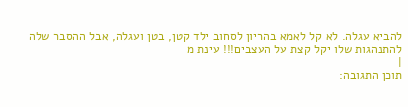להביא עגלה. לא קל לאמא בהריון לסחוב ילד קטן, בטן ועגלה, אבל ההסבר שלה להתנהגות שלו יקל קצת על העצבים!!! עינת מ
|
תוכן התגובה: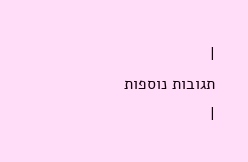|
תגובות נוספות
|